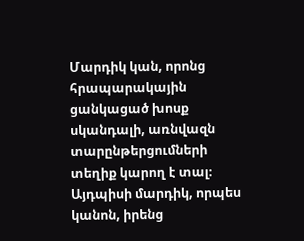Մարդիկ կան, որոնց հրապարակային ցանկացած խոսք սկանդալի, առնվազն տարընթերցումների տեղիք կարող է տալ։ Այդպիսի մարդիկ, որպես կանոն, իրենց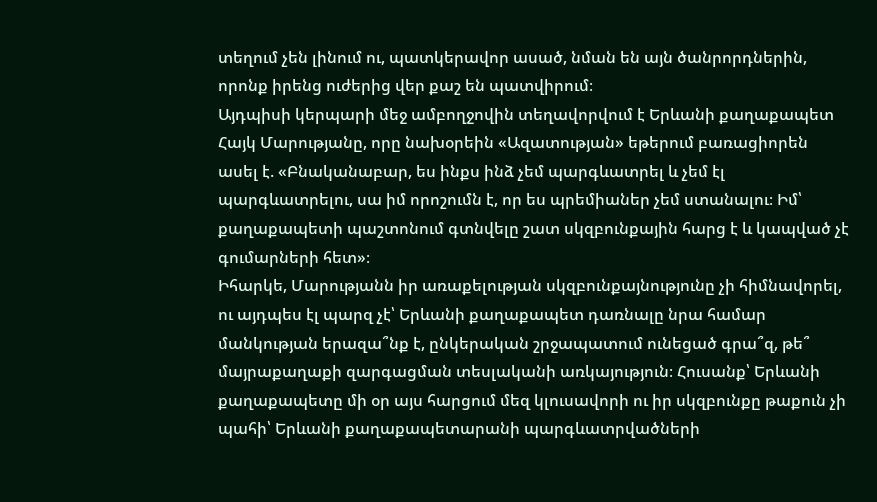տեղում չեն լինում ու, պատկերավոր ասած, նման են այն ծանրորդներին, որոնք իրենց ուժերից վեր քաշ են պատվիրում։
Այդպիսի կերպարի մեջ ամբողջովին տեղավորվում է Երևանի քաղաքապետ Հայկ Մարությանը, որը նախօրեին «Ազատության» եթերում բառացիորեն ասել է. «Բնականաբար, ես ինքս ինձ չեմ պարգևատրել և չեմ էլ պարգևատրելու, սա իմ որոշումն է, որ ես պրեմիաներ չեմ ստանալու։ Իմ՝ քաղաքապետի պաշտոնում գտնվելը շատ սկզբունքային հարց է և կապված չէ գումարների հետ»։
Իհարկե, Մարությանն իր առաքելության սկզբունքայնությունը չի հիմնավորել, ու այդպես էլ պարզ չէ՝ Երևանի քաղաքապետ դառնալը նրա համար մանկության երազա՞նք է, ընկերական շրջապատում ունեցած գրա՞զ, թե՞ մայրաքաղաքի զարգացման տեսլականի առկայություն։ Հուսանք՝ Երևանի քաղաքապետը մի օր այս հարցում մեզ կլուսավորի ու իր սկզբունքը թաքուն չի պահի՝ Երևանի քաղաքապետարանի պարգևատրվածների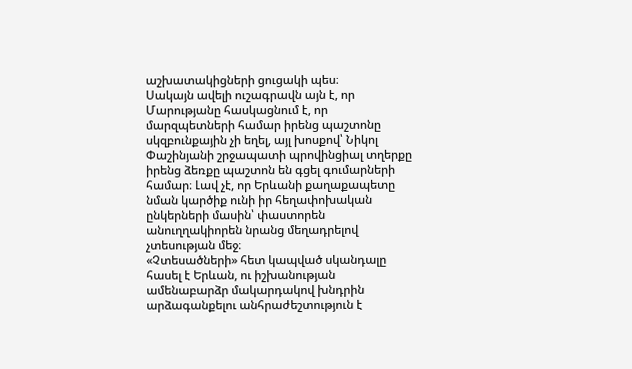աշխատակիցների ցուցակի պես։
Սակայն ավելի ուշագրավն այն է, որ Մարությանը հասկացնում է, որ մարզպետների համար իրենց պաշտոնը սկզբունքային չի եղել, այլ խոսքով՝ Նիկոլ Փաշինյանի շրջապատի պրովինցիալ տղերքը իրենց ձեռքը պաշտոն են գցել գումարների համար։ Լավ չէ, որ Երևանի քաղաքապետը նման կարծիք ունի իր հեղափոխական ընկերների մասին՝ փաստորեն անուղղակիորեն նրանց մեղադրելով չտեսության մեջ։
«Չտեսածների» հետ կապված սկանդալը հասել է Երևան, ու իշխանության ամենաբարձր մակարդակով խնդրին արձագանքելու անհրաժեշտություն է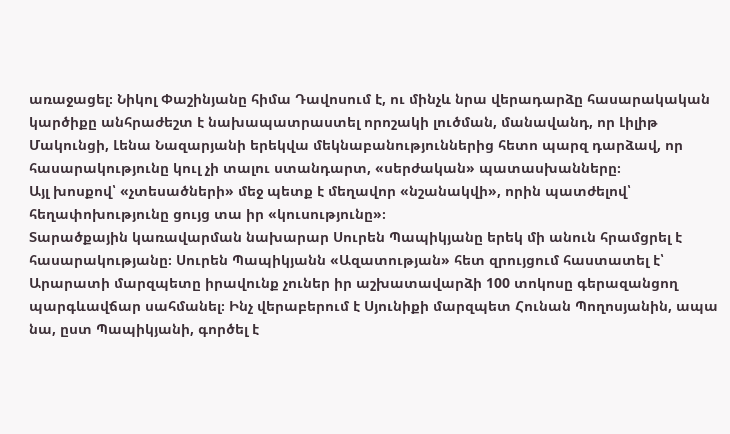առաջացել։ Նիկոլ Փաշինյանը հիմա Դավոսում է, ու մինչև նրա վերադարձը հասարակական կարծիքը անհրաժեշտ է նախապատրաստել որոշակի լուծման, մանավանդ, որ Լիլիթ Մակունցի, Լենա Նազարյանի երեկվա մեկնաբանություններից հետո պարզ դարձավ, որ հասարակությունը կուլ չի տալու ստանդարտ, «սերժական» պատասխանները։
Այլ խոսքով՝ «չտեսածների» մեջ պետք է մեղավոր «նշանակվի», որին պատժելով՝ հեղափոխությունը ցույց տա իր «կուսությունը»։
Տարածքային կառավարման նախարար Սուրեն Պապիկյանը երեկ մի անուն հրամցրել է հասարակությանը։ Սուրեն Պապիկյանն «Ազատության» հետ զրույցում հաստատել է՝ Արարատի մարզպետը իրավունք չուներ իր աշխատավարձի 100 տոկոսը գերազանցող պարգևավճար սահմանել։ Ինչ վերաբերում է Սյունիքի մարզպետ Հունան Պողոսյանին, ապա նա, ըստ Պապիկյանի, գործել է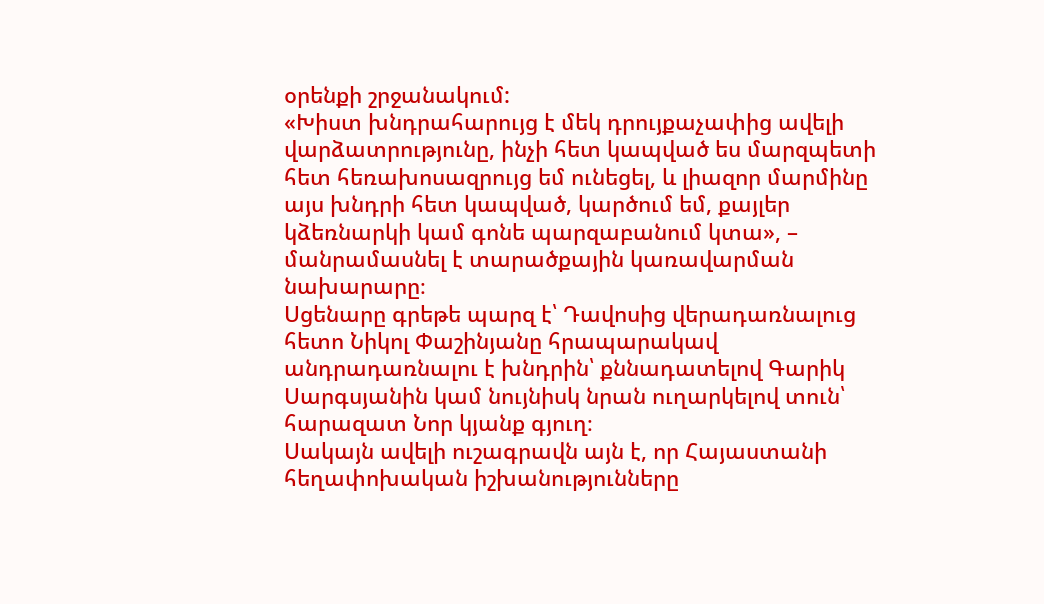օրենքի շրջանակում:
«Խիստ խնդրահարույց է մեկ դրույքաչափից ավելի վարձատրությունը, ինչի հետ կապված ես մարզպետի հետ հեռախոսազրույց եմ ունեցել, և լիազոր մարմինը այս խնդրի հետ կապված, կարծում եմ, քայլեր կձեռնարկի կամ գոնե պարզաբանում կտա», – մանրամասնել է տարածքային կառավարման նախարարը։
Սցենարը գրեթե պարզ է՝ Դավոսից վերադառնալուց հետո Նիկոլ Փաշինյանը հրապարակավ անդրադառնալու է խնդրին՝ քննադատելով Գարիկ Սարգսյանին կամ նույնիսկ նրան ուղարկելով տուն՝ հարազատ Նոր կյանք գյուղ։
Սակայն ավելի ուշագրավն այն է, որ Հայաստանի հեղափոխական իշխանությունները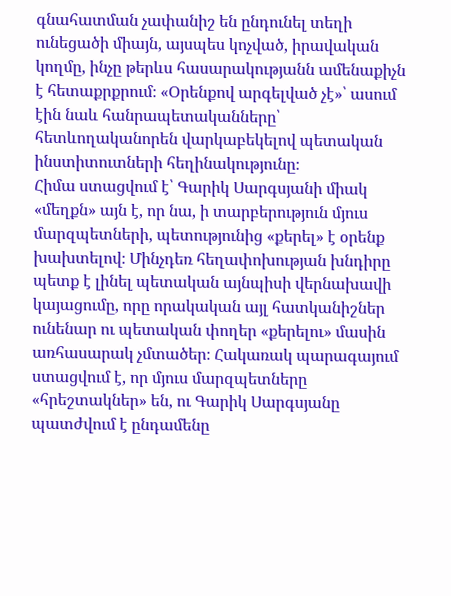գնահատման չափանիշ են ընդունել տեղի ունեցածի միայն, այսպես կոչված, իրավական կողմը, ինչը թերևս հասարակությանն ամենաքիչն է հետաքրքրում։ «Օրենքով արգելված չէ»՝ ասում էին նաև հանրապետականները՝ հետևողականորեն վարկաբեկելով պետական ինստիտուտների հեղինակությունը։
Հիմա ստացվում է՝ Գարիկ Սարգսյանի միակ «մեղքն» այն է, որ նա, ի տարբերություն մյուս մարզպետների, պետությունից «քերել» է օրենք խախտելով։ Մինչդեռ հեղափոխության խնդիրը պետք է լինել պետական այնպիսի վերնախավի կայացումը, որը որակական այլ հատկանիշներ ունենար ու պետական փողեր «քերելու» մասին առհասարակ չմտածեր։ Հակառակ պարագայում ստացվում է, որ մյուս մարզպետները «հրեշտակներ» են, ու Գարիկ Սարգսյանը պատժվում է ընդամենը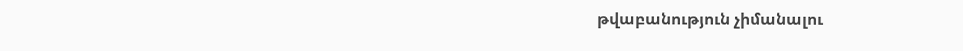թվաբանություն չիմանալու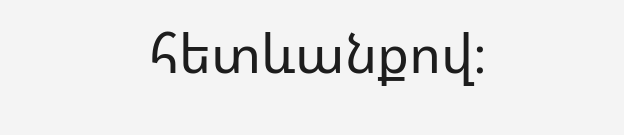հետևանքով։